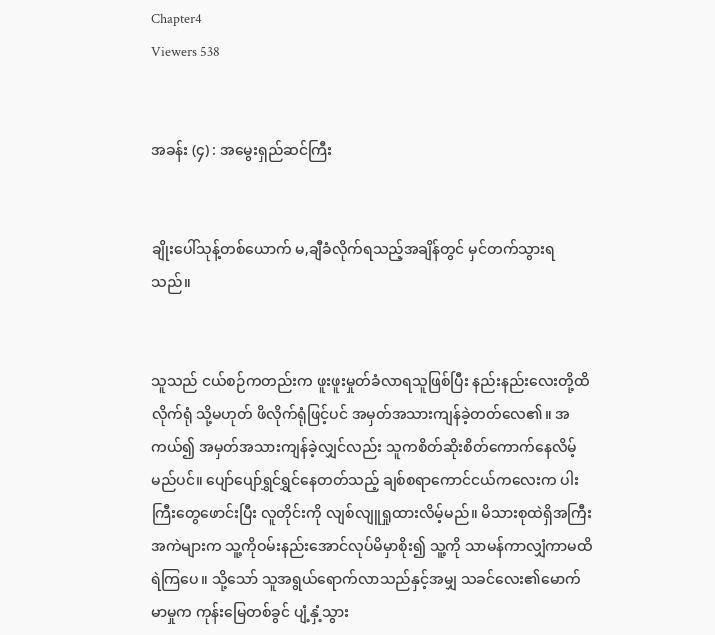Chapter4
Viewers 538


အခန်း (၄) : အမွေးရှည်ဆင်ကြီး


ချိုးပေါ်သုန့်တစ်ယောက် မ,ချီခံလိုက်ရသည့်အချိန်တွင် မှင်တက်သွားရသည်။


သူသည် ငယ်စဉ်ကတည်းက ဖူးဖူးမှုတ်ခံလာရသူဖြစ်ပြီး နည်းနည်းလေးတို့ထိလိုက်ရုံ သို့မဟုတ် ဖိလိုက်ရုံဖြင့်ပင် အမှတ်အသားကျန်ခဲ့တတ်လေ၏။ အကယ်၍ အမှတ်အသားကျန်ခဲ့လျှင်လည်း သူကစိတ်ဆိုးစိတ်ကောက်နေလိမ့်မည်ပင်။ ပျော်ပျော်ရွှင်ရွှင်နေတတ်သည့် ချစ်စရာကောင်ငယ်ကလေးက ပါးကြီးတွေဖောင်းပြီး လူတိုင်းကို လျစ်လျူရှုထားလိမ့်မည်။ မိသားစုထဲရှိအကြီးအကဲများက သူ့ကိုဝမ်းနည်းအောင်လုပ်မိမှာစိုး၍ သူ့ကို သာမန်ကာလျှံကာမထိရဲကြပေ။ သို့သော် သူအရွယ်ရောက်လာသည်နှင့်အမျှ သခင်လေး၏မောက်မာမှုက ကုန်းမြေတစ်ခွင် ပျံ့နှံ့သွား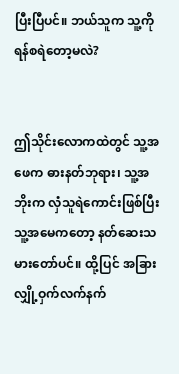ပြီးပြီပင်။ ဘယ်သူက သူ့ကို ရန်စရဲတော့မလဲ?


ဤသိုင်းလောကထဲတွင် သူ့အဖေက ဓားနတ်ဘုရား၊ သူ့အဘိုးက လှံသူရဲကောင်းဖြစ်ပြီး သူ့အမေကတော့ နတ်ဆေးသမားတော်ပင်။ ထို့ပြင် အခြားလျှို့ဝှက်လက်နက်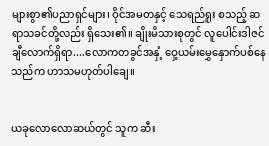များစွာ၏ပညာရှင်များ၊ ဝိုင်အမတနှင့် သေရည်ရူး စသည့် ဆရာသခင်တို့လည်း ရှိသေး၏။ ချိုးမိသားစုတွင် လူပေါင်းဒါဇင်ချီလောက်ရှိရာ....လောကတခွင်အနှံ့ ဝှေ့ယမ်းမွှေနှောက်ပစ်နေသည်က ဟာသမဟုတ်ပါချေ။


ယခုလောလောဆယ်တွင် သူက ဆီး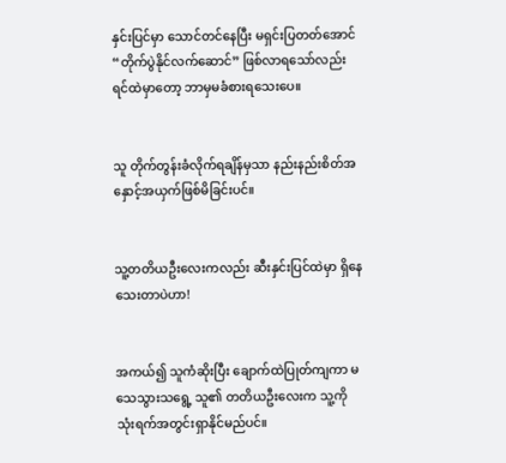နှင်းပြင်မှာ သောင်တင်နေပြီး မရှင်းပြတတ်အောင် “တိုက်ပွဲနိုင်လက်ဆောင်” ဖြစ်လာရသော်လည်း ရင်ထဲမှာတော့ ဘာမှမခံစားရသေးပေ။


သူ တိုက်တွန်းခံလိုက်ရချိန်မှသာ နည်းနည်းစိတ်အနှောင့်အယှက်ဖြစ်မိခြင်းပင်။


သူ့တတိယဦးလေးကလည်း ဆီးနှင်းပြင်ထဲမှာ ရှိနေသေးတာပဲဟာ!


အကယ်၍ သူကံဆိုးပြီး ချောက်ထဲပြုတ်ကျကာ မသေသွားသရွေ့ သူ၏ တတိယဦးလေးက သူ့ကို သုံးရက်အတွင်းရှာနိုင်မည်ပင်။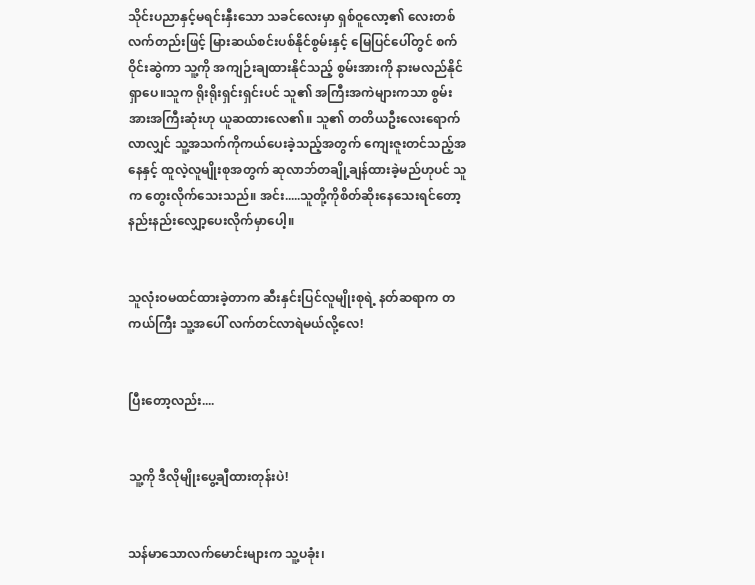သိုင်းပညာနှင့်မရင်းနှီးသော သခင်လေးမှာ ရှစ်ဝူလော့၏ လေးတစ်လက်တည်းဖြင့် မြားဆယ်စင်းပစ်နိုင်စွမ်းနှင့် မြေပြင်ပေါ်တွင် စက်ဝိုင်းဆွဲကာ သူ့ကို အကျဉ်းချထားနိုင်သည့် စွမ်းအားကို နားမလည်နိုင်ရှာပေ။သူက ရိုးရိုးရှင်းရှင်းပင် သူ၏ အကြီးအကဲများကသာ စွမ်းအားအကြီးဆုံးဟု ယူဆထားလေ၏။ သူ၏ တတိယဦးလေးရောက်လာလျှင် သူ့အသက်ကိုကယ်ပေးခဲ့သည့်အတွက် ကျေးဇူးတင်သည့်အနေနှင့် ထူလဲ့လူမျိုးစုအတွက် ဆုလာဘ်တချို့ချန်ထားခဲ့မည်ဟုပင် သူက တွေးလိုက်သေးသည်။ အင်း.....သူတို့ကိုစိတ်ဆိုးနေသေးရင်တော့ နည်းနည်းလျှော့ပေးလိုက်မှာပေါ့။


သူလုံးဝမထင်ထားခဲ့တာက ဆီးနှင်းပြင်လူမျိုးစုရဲ့ နတ်ဆရာက တကယ်ကြီး သူ့အပေါ် လက်တင်လာရဲမယ်လို့လေ!


ပြီးတော့လည်း....


သူ့ကို ဒီလိုမျိုးပွေ့ချီထားတုန်းပဲ!


သန်မာသောလက်မောင်းများက သူ့ပခုံး၊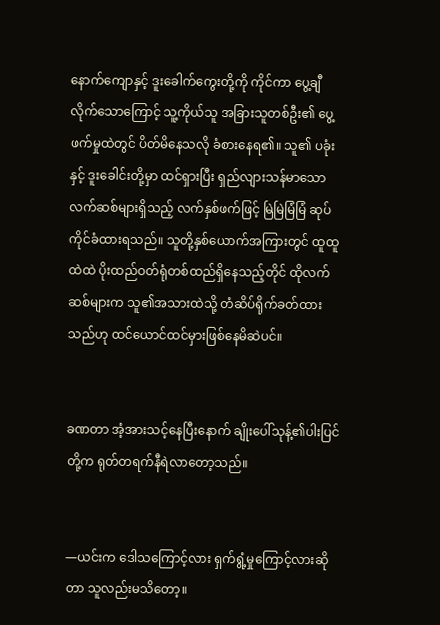နောက်ကျောနှင့် ဒူးခေါက်‌ကွေးတို့ကို ကိုင်ကာ ပွေ့ချီလိုက်သောကြောင့် သူ့ကိုယ်သူ အခြားသူတစ်ဦး၏ ပွေ့ဖက်မှုထဲတွင် ပိတ်မိနေသလို ခံစားနေရ၏။ သူ၏ ပခုံးနှင့် ဒူးခေါင်းတို့မှာ ထင်ရှားပြီး ရှည်လျားသန်မာသော လက်ဆစ်များရှိသည့် လက်နှစ်ဖက်ဖြင့် မြဲမြဲမြံမြံ ဆုပ်ကိုင်ခံထားရသည်။ သူတို့နှစ်ယောက်အကြားတွင် ထူထူထဲထဲ ပိုးထည်ဝတ်ရုံတစ်ထည်ရှိနေသည့်တိုင် ထိုလက်ဆစ်များက သူ၏အသားထဲသို့ တံဆိပ်ရိုက်ခတ်ထားသည်ဟု ထင်ယောင်ထင်မှားဖြစ်နေမိဆဲပင်။


ခဏတာ အံ့အားသင့်နေပြီးနောက် ချိုးပေါ်သုန့်၏ပါးပြင်တို့က ရုတ်တရက်နီရဲလာတော့သည်။


—ယင်းက ဒေါသကြောင့်လား ရှက်ရွံ့မှုကြောင့်လားဆိုတာ သူလည်းမသိတော့။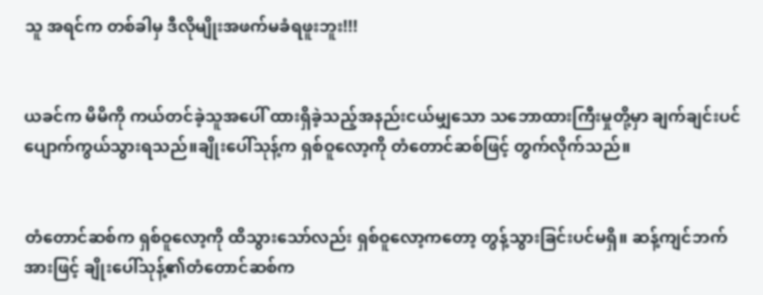သူ အရင်က တစ်ခါမှ ဒီလိုမျိုးအဖက်မခံရဖူးဘူး!!!


ယခင်က မိမိကို ကယ်တင်ခဲ့သူအပေါ် ထားရှိခဲ့သည့်အနည်းငယ်မျှသော သဘောထားကြီးမှုတို့မှာ ချက်ချင်းပင် ပျောက်ကွယ်သွားရသည်။ချိုးပေါ်သုန့်က ရှစ်ဝူလော့ကို တံတောင်ဆစ်ဖြင့် တွက်လိုက်သည်။


တံတောင်ဆစ်က ရှစ်ဝူလော့ကို ထိသွားသော်လည်း ရှစ်ဝူလော့ကတော့ တွန့်သွားခြင်းပင်မရှိ။ ဆန့်ကျင်ဘက်အားဖြင့် ချိုးပေါ်သုန့်၏တံတောင်ဆစ်က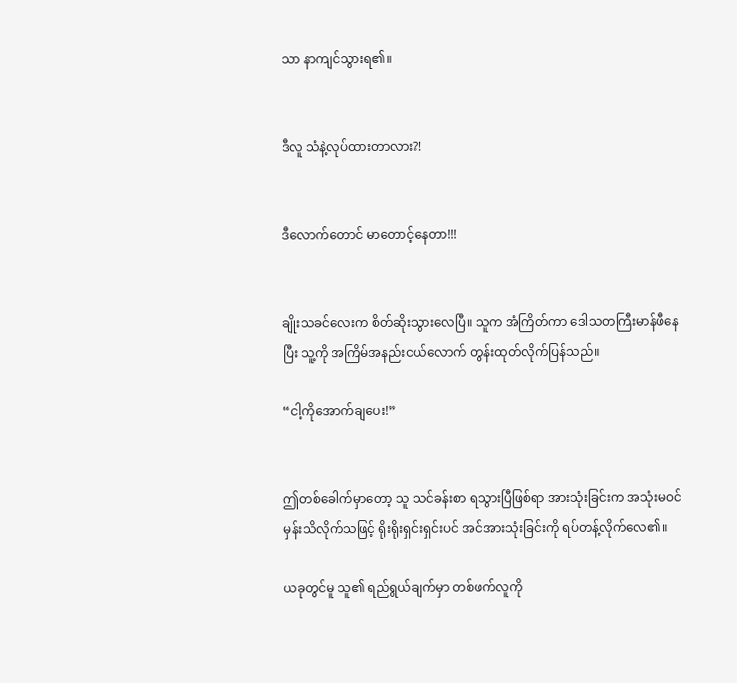သာ နာကျင်သွားရ၏။


ဒီလူ သံနဲ့လုပ်ထားတာလား?!


ဒီလောက်တောင် မာတောင့်နေတာ!!!


ချိုးသခင်လေးက စိတ်ဆိုးသွားလေပြီ။ သူက အံကြိတ်ကာ ဒေါသတကြီးမာန်ဖီနေပြီး သူ့ကို အကြိမ်အနည်းငယ်လောက် တွန်းထုတ်လိုက်ပြန်သည်။

“ငါ့ကိုအောက်ချပေး!”


ဤတစ်ခေါက်မှာတော့ သူ သင်ခန်းစာ ရသွားပြီဖြစ်ရာ အားသုံးခြင်းက အသုံးမဝင်မှန်းသိလိုက်သဖြင့် ရိုးရိုးရှင်းရှင်းပင် အင်အားသုံးခြင်းကို ရပ်တန့်လိုက်လေ၏။

ယခုတွင်မူ သူ၏ ရည်ရွယ်ချက်မှာ တစ်ဖက်လူကို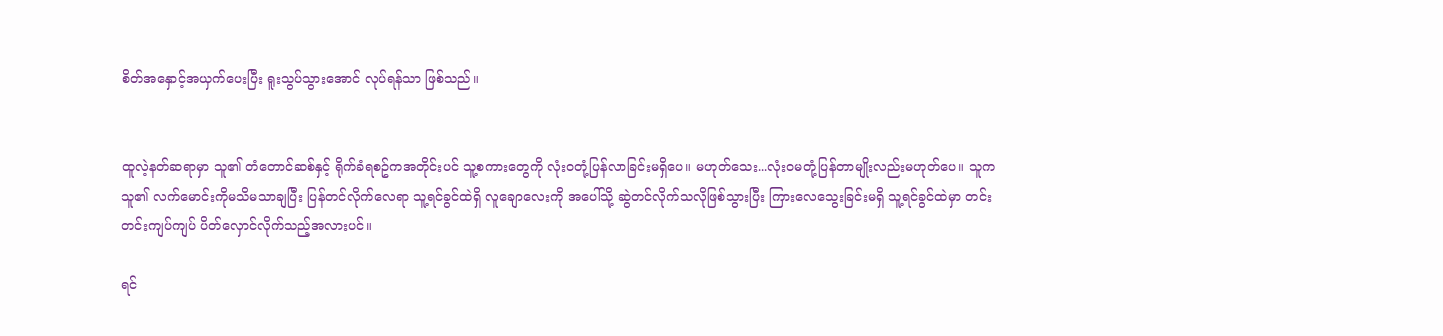စိတ်အနှောင့်အယှက်ပေးပြီး ရူးသွပ်သွားအောင် လုပ်ရန်သာ ဖြစ်သည်။


ထူလဲ့နတ်ဆရာမှာ သူ၏ တံတောင်ဆစ်နှင့် ရိုက်ခံရစဥ်ကအတိုင်းပင် သူ့စကားတွေကို လုံးဝတုံ့ပြန်လာခြင်းမရှိပေ။ မဟုတ်သေး...လုံးဝမတုံ့ပြန်တာမျိုးလည်းမဟုတ်ပေ။ သူက သူ၏ လက်မောင်းကိုမသိမသာချပြီး ပြန်တင်လိုက်လေရာ သူ့ရင်ခွင်ထဲရှိ လူချောလေးကို အပေါ်သို့ ဆွဲတင်လိုက်သလိုဖြစ်သွားပြီး ကြားလေ‌သွေးခြင်းမရှိ သူ့ရင်ခွင်ထဲမှာ တင်းတင်းကျပ်ကျပ် ပိတ်လှောင်လိုက်သည့်အလားပင်။

ရင်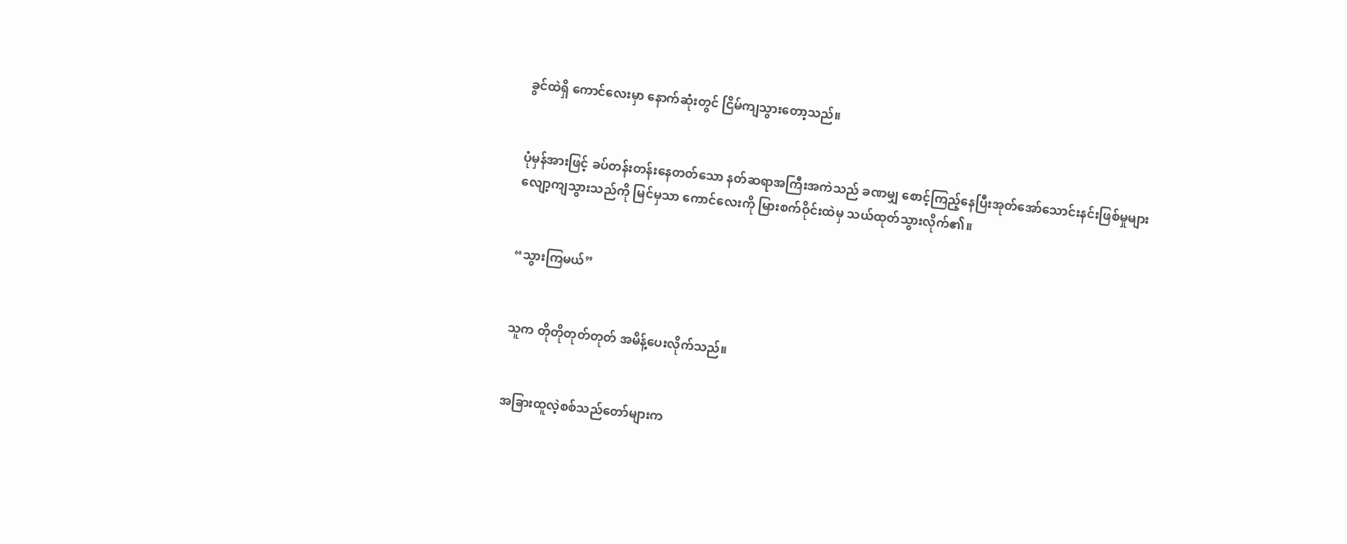ခွင်ထဲရှိ ကောင်လေးမှာ နောက်ဆုံးတွင် ငြိမ်ကျသွားတော့သည်။


ပုံမှန်အားဖြင့် ခပ်တန်းတန်းနေတတ်သော နတ်ဆရာအကြီးအကဲသည် ခဏမျှ စောင့်ကြည့်နေပြီးအုတ်အော်သောင်းနင်းဖြစ်မှုများ လျော့ကျသွားသည်ကို မြင်မှသာ ကောင်လေးကို မြားစက်ဝိုင်းထဲမှ သယ်ထုတ်သွားလိုက်၏။


“သွားကြမယ်”


သူက တိုတိုတုတ်တုတ် အမိန့်ပေးလိုက်သည်။


အခြားထူလဲ့စစ်သည်တော်များက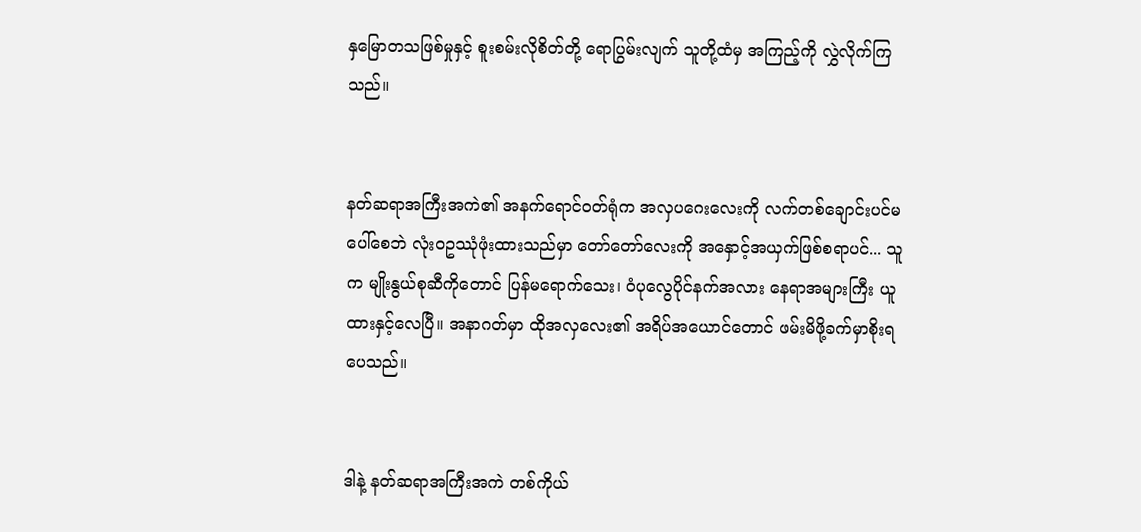နှမြောတသဖြစ်မှုနှင့် စူးစမ်းလိုစိတ်တို့ ရောပြွမ်းလျက် သူတို့ထံမှ အကြည့်ကို လွှဲလိုက်ကြသည်။


နတ်ဆရာအကြီးအကဲ၏ အနက်ရောင်ဝတ်ရုံက အလှပဂေးလေးကို လက်တစ်ချောင်းပင်မပေါ်စေဘဲ လုံးဝဥဿုံဖုံးထားသည်မှာ တော်တော်လေးကို အနှောင့်အယှက်ဖြစ်စရာပင်... သူက မျိုးနွယ်စုဆီကိုတောင် ပြန်မရောက်သေး၊ ဝံပုလွေပိုင်နက်အလား နေရာအများကြီး ယူထားနှင့်လေပြီ။ အနာဂတ်မှာ ထိုအလှလေး၏ အရိပ်အယောင်တောင် ဖမ်းမိဖို့ခက်မှာစိုးရပေသည်။


ဒါနဲ့ နတ်ဆရာအကြီးအကဲ တစ်ကိုယ်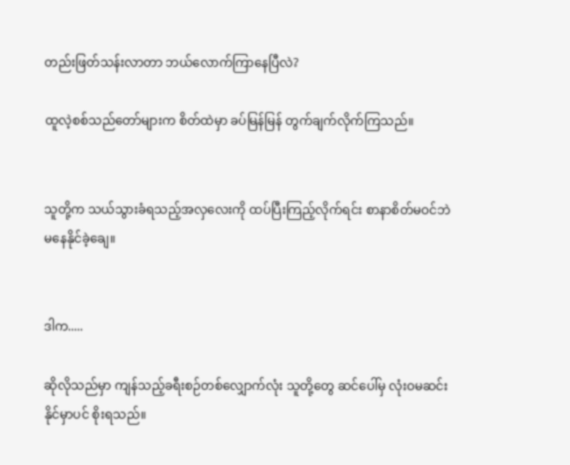တည်းဖြတ်သန်းလာတာ ဘယ်လောက်ကြာနေပြီလဲ?

ထူလဲ့စစ်သည်တော်များက စိတ်ထဲမှာ ခပ်မြန်မြန် တွက်ချက်လိုက်ကြသည်။


သူတို့က သယ်သွားခံရသည့်အလှလေးကို ထပ်ပြီးကြည့်လိုက်ရင်း စာနာစိတ်မဝင်ဘဲ မနေနိုင်ခဲ့ချေ။


ဒါက.....

ဆိုလိုသည်မှာ ကျန်သည့်ခရီးစဉ်တစ်လျှောက်လုံး သူတို့တွေ ဆင်ပေါ်မှ လုံးဝမဆင်းနိုင်မှာပင် စိုးရသည်။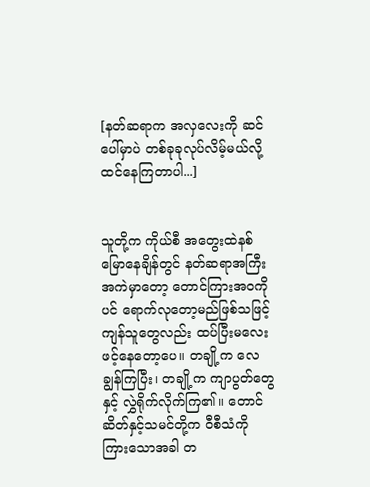[နတ်ဆရာက အလှလေးကို ဆင်ပေါ်မှာပဲ တစ်ခုခုလုပ်လိမ့်မယ်လို့ထင်နေကြတာပါ...]


သူတို့က ကိုယ်စီ အတွေးထဲနစ်မြောနေချိန်တွင် နတ်ဆရာအကြီးအကဲမှာတော့ တောင်ကြားအဝကိုပင် ရောက်လုတော့မည်ဖြစ်သဖြင့် ကျန်သူတွေလည်း ထပ်ပြီးမလေးဖင့်နေတော့ပေ။ တချို့က လေချွန်ကြပြီး၊ တချို့က ကျာပွတ်တွေနှင့် လွှဲရိုက်လိုက်ကြ၏။ တောင်ဆိတ်နှင့်သမင်တို့က ဝီစီသံကို ကြားသောအခါ တ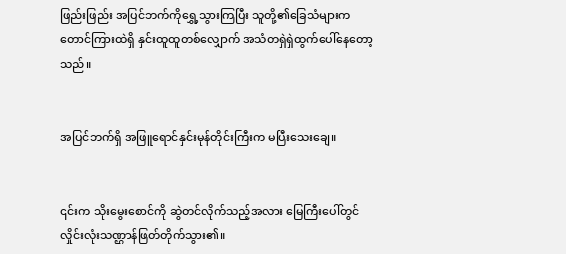ဖြည်းဖြည်း အပြင်ဘက်ကိုရွှေ့သွားကြပြီး သူတို့၏ခြေသံများက တောင်ကြားထဲရှိ နှင်းထူထူတစ်လျှောက် အသံတရှဲရှဲထွက်ပေါ်နေတော့သည်။


အပြင်ဘက်ရှိ အဖြူရောင်နှင်းမုန်တိုင်းကြီးက မပြီးသေးချေ။


၎င်းက သိုးမွေးစောင်ကို ဆွဲတင်လိုက်သည့်အလား မြေကြီးပေါ်တွင် လှိုင်းလုံးသဏ္ဌာန်ဖြတ်တိုက်သွား၏။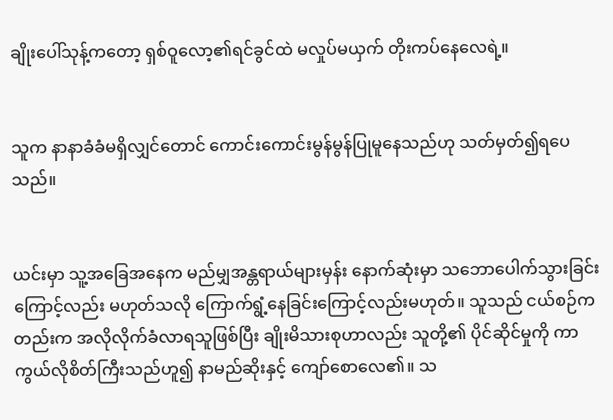ချိုးပေါ်သုန့်ကတော့ ရှစ်ဝူလော့၏ရင်ခွင်ထဲ မလှုပ်မယှက် တိုးကပ်နေလေရဲ့။


သူက နာနာခံခံမရှိလျှင်တောင် ကောင်းကောင်းမွန်မွန်ပြုမူနေသည်ဟု သတ်မှတ်၍ရပေသည်။


ယင်းမှာ သူ့အခြေအနေက မည်မျှအန္တရာယ်များမှန်း နောက်ဆုံးမှာ သဘောပေါက်သွားခြင်းကြောင့်လည်း မဟုတ်သလို ကြောက်ရွံ့နေခြင်းကြောင့်လည်းမဟုတ်။ သူသည် ငယ်စဉ်ကတည်းက အလိုလိုက်ခံလာရသူဖြစ်ပြီး ချိုးမိသားစုဟာလည်း သူတို့၏ ပိုင်ဆိုင်မှုကို ကာကွယ်လိုစိတ်ကြီးသည်ဟူ၍ နာမည်ဆိုးနှင့် ကျော်စောလေ၏။ သ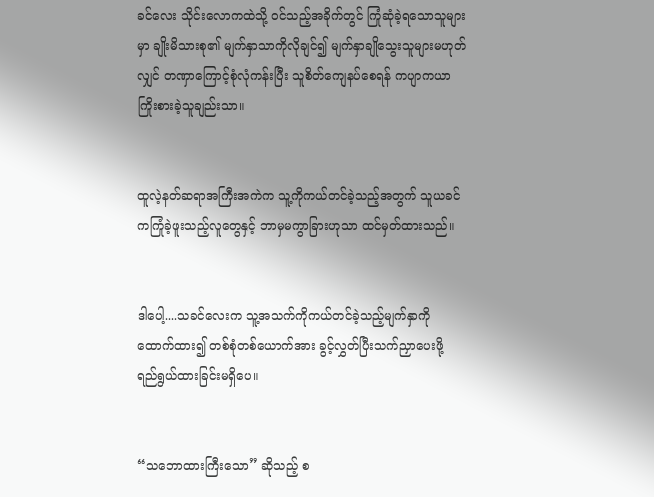ခင်လေး သိုင်းလောကထဲသို့ ဝင်သည့်အခိုက်တွင် ကြုံဆုံခဲ့ရသောသူများမှာ ချိုးမိသားစု၏ မျက်နှာသာကိုလိုချင်၍ မျက်နှာချိုသွေးသူများမဟုတ်လျှင် တဏှာကြောင့်စုံလုံကန်းပြီး သူစိတ်ကျေနပ်စေရန် ကပျာကယာကြိုးစားခဲ့သူချည်းသာ။


ထူလဲ့နတ်ဆရာအကြီးအကဲက သူ့ကိုကယ်တင်ခဲ့သည့်အတွက် သူယခင်ကကြုံခဲ့ဖူးသည့်လူတွေနှင့် ဘာမှမကွာခြားဟုသာ ထင်မှတ်ထားသည်။


ဒါပေါ့....သခင်လေးက သူ့အသက်ကိုကယ်တင်ခဲ့သည့်မျက်နှာကို ထောက်ထား၍ တစ်စုံတစ်ယောက်အား ခွင့်လွှတ်ပြီးသက်ညှာပေးဖို့ ရည်ရွယ်ထားခြင်းမရှိပေ။


“သဘောထားကြီးသော” ဆိုသည့် စ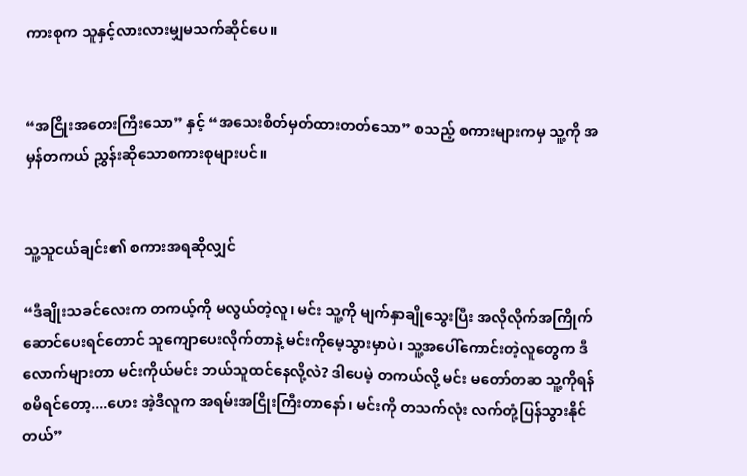ကားစုက သူနှင့်လားလားမျှမသက်ဆိုင်ပေ။


“အငြိုးအတေးကြီးသော” နှင့် “အသေးစိတ်မှတ်ထားတတ်သော” စသည့် စကားများကမှ သူ့ကို အမှန်တကယ် ညွှန်းဆိုသောစကားစုများပင်။


သူ့သူငယ်ချင်း၏ စကားအရဆိုလျှင်

“ဒီချိုးသခင်လေးက တကယ့်ကို မလွယ်တဲ့လူ၊ မင်း သူ့ကို မျက်နှာချိုသွေးပြီး အလိုလိုက်အကြိုက်ဆောင်ပေးရင်တောင် သူကျောပေးလိုက်တာနဲ့ မင်းကိုမေ့သွားမှာပဲ၊ သူ့အပေါ်ကောင်းတဲ့လူတွေက ဒီလောက်များတာ မင်းကိုယ်မင်း ဘယ်သူထင်နေလို့လဲ? ဒါပေမဲ့ တကယ်လို့ မင်း မတော်တဆ သူ့ကိုရန်စမိရင်တော့....ဟေး အဲ့ဒီလူက အရမ်းအငြိုးကြီးတာနော်၊ မင်းကို တသက်လုံး လက်တုံ့ပြန်သွားနိုင်တယ်”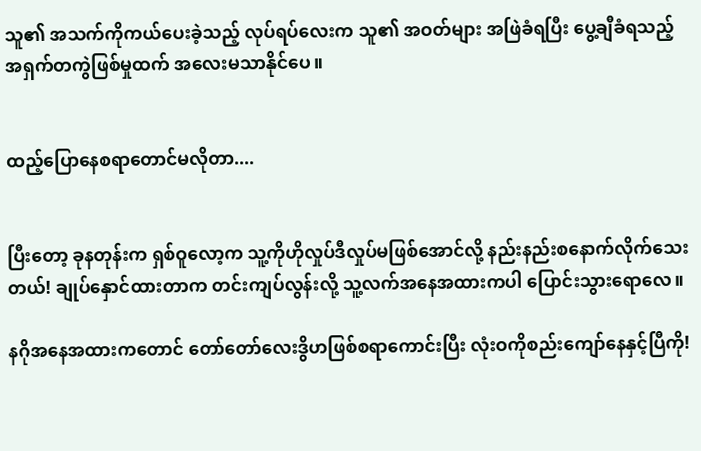သူ၏ အသက်ကိုကယ်ပေးခဲ့သည့် လုပ်ရပ်လေးက သူ၏ အဝတ်များ အဖြဲခံရပြီး ပွေ့ချီခံရသည့်အရှက်တကွဲဖြစ်မှုထက် အလေးမသာနိုင်ပေ။


ထည့်ပြောနေစရာတောင်မလိုတာ....


ပြီးတော့ ခုနတုန်းက ရှစ်ဝူလော့က သူ့ကိုဟိုလှုပ်ဒီလှုပ်မဖြစ်အောင်လို့ နည်းနည်းစနောက်လိုက်သေးတယ်! ချုပ်နှောင်ထားတာက တင်းကျပ်လွန်းလို့ သူ့လက်အနေအထားကပါ ပြောင်းသွားရောလေ။

နဂိုအနေအထားကတောင် တော်တော်လေးဒွိဟဖြစ်စရာကောင်းပြီး လုံးဝကိုစည်းကျော်နေနှင့်ပြီကို!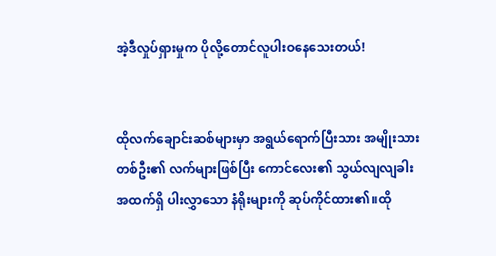အဲ့ဒီလှုပ်ရှားမှုက ပိုလို့တောင်လူပါးဝနေသေးတယ်!


ထိုလက်ချောင်းဆစ်များမှာ အရွယ်ရောက်ပြီးသား အမျိုးသားတစ်ဦး၏ လက်များဖြစ်ပြီး ကောင်လေး၏ သွယ်လျလျခါးအထက်ရှိ ပါးလွှာသော နံရိုးများကို ဆုပ်ကိုင်ထား၏။ထို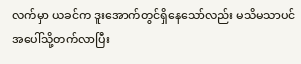လက်မှာ ယခင်က ဒူးအောက်တွင်ရှိနေသော်လည်း မသိမသာပင် အပေါ်သို့တက်လာပြီး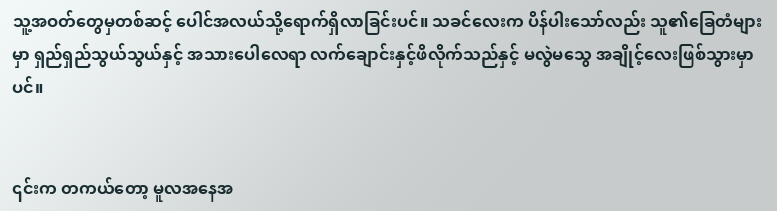သူ့အဝတ်တွေမှတစ်ဆင့် ပေါင်အလယ်သို့ရောက်ရှိလာခြင်းပင်။ သခင်လေးက ပိန်ပါးသော်လည်း သူ၏ခြေတံများမှာ ရှည်ရှည်သွယ်သွယ်နှင့် အသားပေါလေရာ လက်ချောင်းနှင့်ဖိလိုက်သည်နှင့် မလွဲမသွေ အချိုင့်လေးဖြစ်သွားမှာပင်။


၎င်းက တကယ်တော့ မူလအနေအ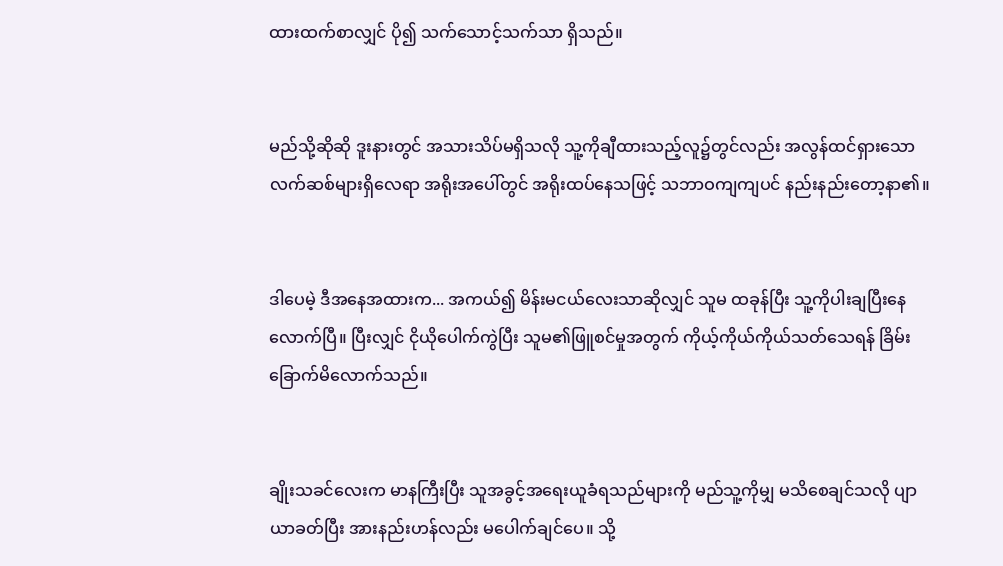ထားထက်စာလျှင် ပို၍ သက်သောင့်သက်သာ ရှိသည်။


မည်သို့ဆိုဆို ဒူးနားတွင် အသားသိပ်မရှိသလို သူ့ကိုချီထားသည့်လူ၌တွင်လည်း အလွန်ထင်ရှားသော လက်ဆစ်များရှိလေရာ အရိုးအပေါ်တွင် အရိုးထပ်နေသဖြင့် သဘာဝကျကျပင် နည်းနည်းတော့နာ၏။


ဒါပေမဲ့ ဒီအနေအထားက... အကယ်၍ မိန်းမငယ်လေးသာဆိုလျှင် သူမ ထခုန်ပြီး သူ့ကိုပါးချပြီးနေလောက်ပြီ။ ပြီးလျှင် ငိုယိုပေါက်ကွဲပြီး သူမ၏ဖြူစင်မှုအတွက် ကိုယ့်ကိုယ်ကိုယ်သတ်သေရန် ခြိမ်းခြောက်မိလောက်သည်။


ချိုးသခင်လေးက မာနကြီးပြီး သူအခွင့်အရေးယူခံရသည်များကို မည်သူ့ကိုမျှ မသိစေချင်သလို ပျာယာခတ်ပြီး အားနည်းဟန်လည်း မပေါက်ချင်ပေ။ သို့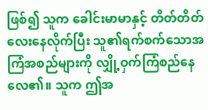ဖြစ်၍ သူက ခေါင်းမာမာနှင့် တိတ်တိတ်လေးနေလိုက်ပြီး သူ၏ရက်စက်သောအကြံအစည်များကို လျှို့ဝှက်ကြံစည်နေလေ၏။ သူက ဤအ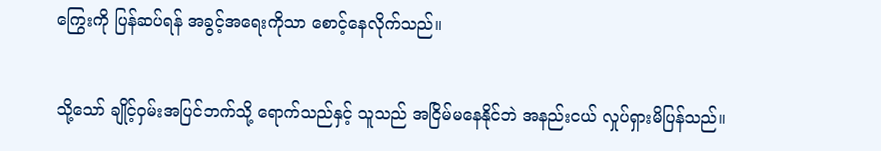ကြွေးကို ပြန်ဆပ်ရန် အခွင့်အရေးကိုသာ စောင့်နေလိုက်သည်။


သို့သော် ချိုင့်ဝှမ်းအပြင်ဘက်သို့ ရောက်သည်နှင့် သူသည် အငြိမ်မနေနိုင်ဘဲ အနည်းငယ် လှုပ်ရှားမိပြန်သည်။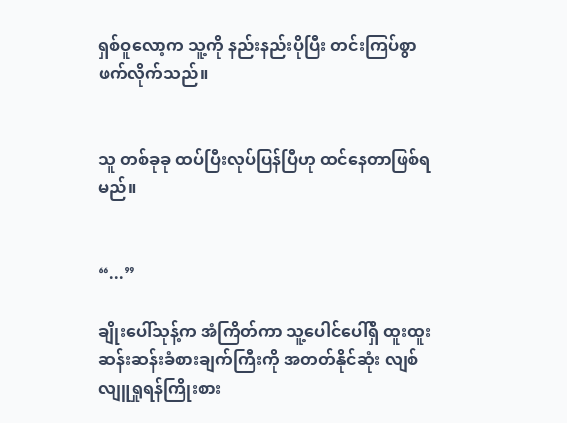ရှစ်ဝူလော့က သူ့ကို နည်းနည်းပိုပြီး တင်းကြပ်စွာ ဖက်လိုက်သည်။


သူ တစ်ခုခု ထပ်ပြီးလုပ်ပြန်ပြီဟု ထင်နေတာဖြစ်ရမည်။


“...”

ချိုးပေါ်သုန့်က အံကြိတ်ကာ သူ့ပေါင်ပေါ်ရှိ ထူးထူးဆန်းဆန်းခံစားချက်ကြီးကို အတတ်နိုင်ဆုံး လျစ်လျူရှုရန်ကြိုးစား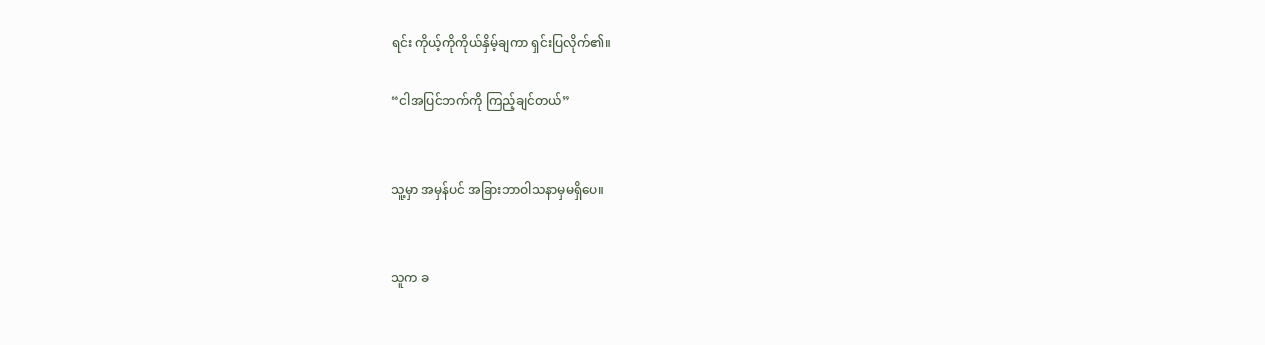ရင်း ကိုယ့်ကိုကိုယ်နှိမ့်ချကာ ရှင်းပြလိုက်၏။

“ငါအပြင်ဘက်ကို ကြည့်ချင်တယ်”


သူ့မှာ အမှန်ပင် အခြားဘာဝါသနာမှမရှိပေ။


သူက ခ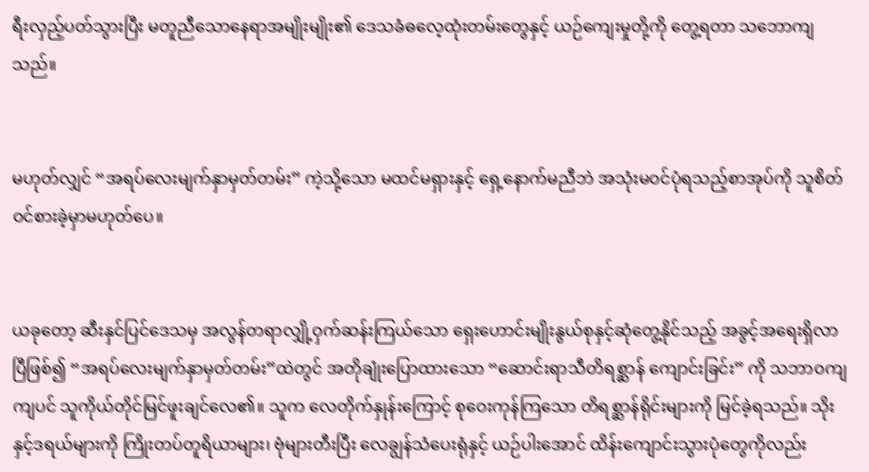ရီးလှည့်ပတ်သွားပြီး မတူညီသောနေရာအမျိုးမျိုး၏ ဒေသခံဓလေ့ထုံးတမ်းတွေနှင့် ယဉ်ကျေးမှုတို့ကို တွေ့ရတာ သဘောကျသည်။


မဟုတ်လျှင် “အရပ်လေးမျက်နှာမှတ်တမ်း” ကဲ့သို့သော မထင်မရှားနှင့် ရှေ့နောက်မညီဘဲ အသုံးမဝင်ပုံရသည့်စာအုပ်ကို သူစိတ်ဝင်စားခဲ့မှာမဟုတ်ပေ။


ယခုတော့ ဆီးနှင်ပြင်ဒေသမှ အလွန်တရာလျှို့ဝှက်ဆန်းကြယ်သော ရှေးဟောင်းမျိုးနွယ်စုနှင့်ဆုံတွေ့နိုင်သည့် အခွင့်အရေးရှိလာပြီဖြစ်၍ “အရပ်လေးမျက်နှာမှတ်တမ်း”ထဲတွင် အတိုချုံးပြောထားသော “ဆောင်းရာသီတိရစ္ဆာန်‌ ကျောင်းခြင်း” ကို သဘာဝကျကျပင် သူကိုယ်တိုင်မြင်ဖူးချင်လေ၏။ သူက လေတိုက်နှုန်းကြောင့် စုဝေးကုန်ကြသော တိရစ္ဆာန်ရိုင်းများကို မြင်ခဲ့ရသည်။ သိုးနှင့်ဒရယ်များကို ကြိုးတပ်တူရိယာများ၊ ဗုံများတီးပြီး လေချွန်သံပေးရုံနှင့် ယဉ်ပါးအောင် ထိန်းကျောင်းသွားပုံတွေကိုလည်း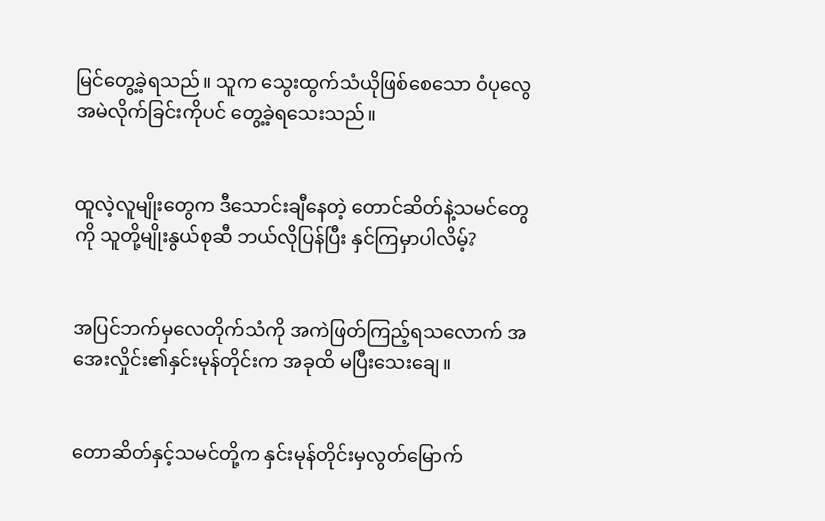မြင်တွေ့ခဲ့ရသည်။ သူက သွေးထွက်သံယိုဖြစ်စေသော ဝံပုလွေအမဲလိုက်ခြင်းကိုပင် တွေ့ခဲ့ရသေးသည်။


ထူလဲ့လူမျိုးတွေက ဒီသောင်းချီနေတဲ့ တောင်ဆိတ်နဲ့သမင်တွေကို သူတို့မျိုးနွယ်စုဆီ ဘယ်လိုပြန်ပြီး နှင်ကြမှာပါလိမ့်?


အပြင်ဘက်မှလေတိုက်သံကို အကဲဖြတ်ကြည့်ရသလောက် အအေးလှိုင်း၏နှင်းမုန်တိုင်းက အခုထိ မပြီးသေးချေ။


တောဆိတ်နှင့်သမင်တို့က နှင်းမုန်တိုင်းမှလွတ်မြောက်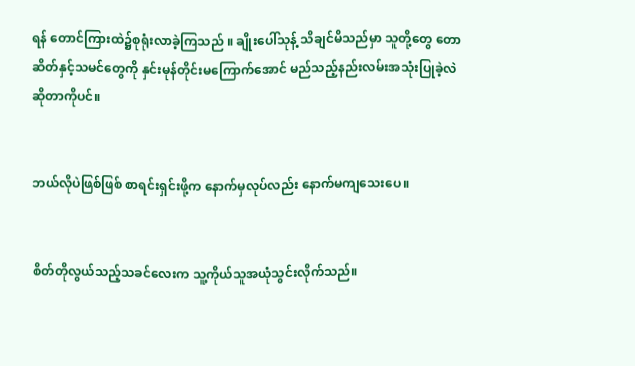ရန် တောင်ကြားထဲ၌စုရုံးလာခဲ့ကြသည် ။ ချိုးပေါ်သုန့် သိချင်မိသည်မှာ သူတို့တွေ တောဆိတ်နှင့်သမင်တွေကို နှင်းမုန်တိုင်းမကြောက်အောင် မည်သည့်နည်းလမ်းအသုံးပြုခဲ့လဲဆိုတာကိုပင်။


ဘယ်လိုပဲဖြစ်ဖြစ် စာရင်းရှင်းဖို့က နောက်မှလုပ်လည်း နောက်မကျသေးပေ။


စိတ်တိုလွယ်သည့်သခင်လေးက သူ့ကိုယ်သူအယုံသွင်းလိုက်သည်။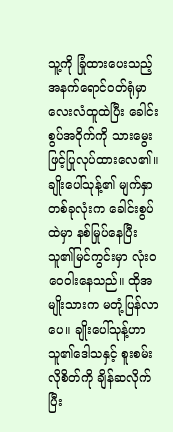သူ့ကို ခြုံထားပေးသည့် အနက်ရောင်ဝတ်ရုံမှာ လေးလံထူထဲပြီး ခေါင်းစွပ်အဝိုက်ကို သားမွေးဖြင့်ပြုလုပ်ထားလေ၏။ ချိုးပေါ်သုန့်၏ မျက်နှာတစ်ခုလုံးက ခေါင်းစွပ်ထဲမှာ နစ်မြုပ်နေပြီး သူ၏မြင်ကွင်းမှာ လုံးဝဝေဝါးနေသည်။ ထိုအမျိုးသားက မတုံ့ပြန်လာပေ။ ချိုးပေါ်သုန့်ဟာ သူ၏ဒေါသနှင့် စူးစမ်းလိုစိတ်ကို ချိန်ဆလိုက်ပြီး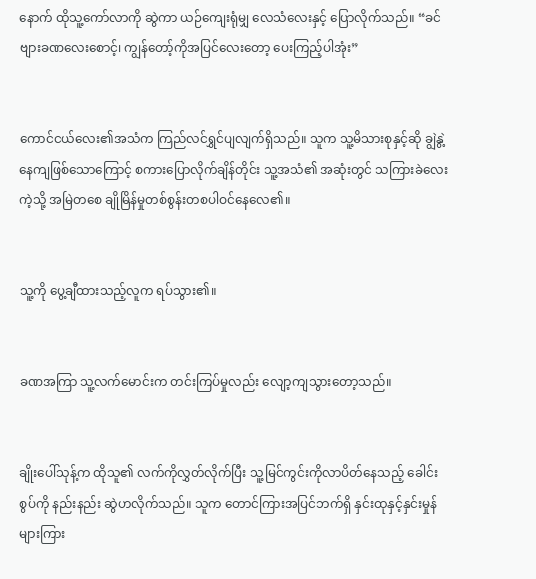နောက် ထိုသူ့ကော်လာကို ဆွဲကာ ယဉ်ကျေးရုံမျှ လေသံလေးနှင့် ပြောလိုက်သည်။ “ခင်ဗျားခဏလေးစောင့်၊ ကျွန်တော့်ကိုအပြင်လေးတော့ ပေးကြည့်ပါအုံး”


ကောင်ငယ်လေး၏အသံက ကြည်လင်ရွှင်ပျလျက်ရှိသည်။ သူက သူ့မိသားစုနှင့်ဆို ချွဲနွဲ့နေကျဖြစ်သောကြောင့် စကားပြောလိုက်ချိန်တိုင်း သူ့အသံ၏ အဆုံးတွင် သကြားခဲလေးကဲ့သို့ အမြဲတစေ ချိုမြိန်မှုတစ်စွန်းတစပါဝင်နေလေ၏။


သူ့ကို ပွေ့ချီထားသည့်လူက ရပ်သွား၏။


ခဏအကြာ သူ့လက်မောင်းက တင်းကြပ်မှုလည်း လျော့ကျသွားတော့သည်။


ချိုးပေါ်သုန့်က ထိုသူ၏ လက်ကိုလွှတ်လိုက်ပြီး သူ့မြင်ကွင်းကိုလာပိတ်နေသည့် ခေါင်းစွပ်ကို နည်းနည်း ဆွဲဟလိုက်သည်။ သူက တောင်ကြားအပြင်ဘက်ရှိ နှင်းထုနှင့်နှင်းမှုန်များကြား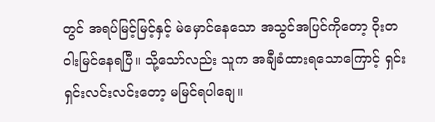တွင် အရပ်မြင့်မြင့်နှင့် မဲမှောင်နေသော အသွင်အပြင်ကိုတော့ ဝိုးတဝါးမြင်နေရပြီ။ သို့သော်လည်း သူက အချီခံထားရသောကြောင့် ရှင်းရှင်းလင်းလင်းတော့ မမြင်ရပါချေ။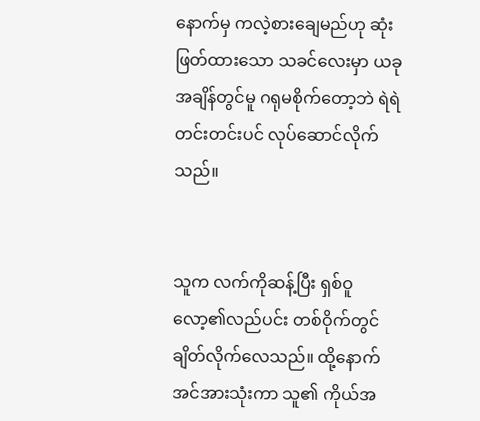နောက်မှ ကလဲ့စားချေမည်ဟု ဆုံးဖြတ်ထားသော သခင်လေးမှာ ယခုအချိန်တွင်မူ ဂရုမစိုက်တော့ဘဲ ရဲရဲတင်းတင်းပင် လုပ်ဆောင်လိုက်သည်။


သူက လက်ကိုဆန့်ပြီး ရှစ်ဝူလော့၏လည်ပင်း တစ်ဝိုက်တွင် ချိတ်လိုက်လေသည်။ ထို့နောက် အင်အားသုံးကာ သူ၏ ကိုယ်အ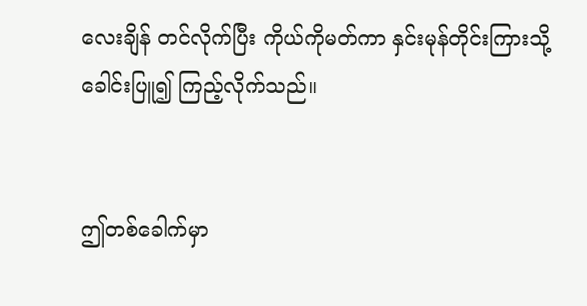လေးချိန် တင်လိုက်ပြီး ကိုယ်ကိုမတ်ကာ နှင်းမုန်တိုင်းကြားသို့ ခေါင်းပြူ၍ ကြည့်လိုက်သည်။


ဤတစ်ခေါက်မှာ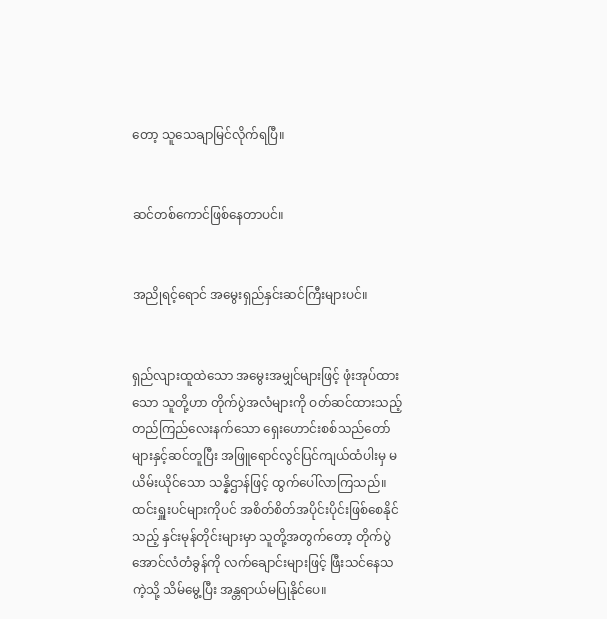တော့ သူသေချာမြင်လိုက်ရပြီ။


ဆင်တစ်ကောင်ဖြစ်နေတာပင်။


အညိုရင့်ရောင် အမွေးရှည်နှင်းဆင်ကြီးများပင်။


ရှည်လျားထူထဲသော အမွေးအမျှင်များဖြင့် ဖုံးအုပ်ထားသော သူတို့ဟာ တိုက်ပွဲအလံများကို ဝတ်ဆင်ထားသည့် တည်ကြည်လေးနက်သော ရှေးဟောင်းစစ်သည်တော်များနှင့်ဆင်တူပြီး အဖြူရောင်လွင်ပြင်ကျယ်ထံပါးမှ မယိမ်းယိုင်သော သန္နိဌာန်ဖြင့် ထွက်ပေါ်လာကြသည်။ ထင်းရှူးပင်များကိုပင် အစိတ်စိတ်အပိုင်းပိုင်းဖြစ်စေနိုင်သည့် နှင်းမုန်တိုင်းများမှာ သူတို့အတွက်တော့ တိုက်ပွဲအောင်လံတံခွန်ကို လက်ချောင်းများဖြင့် ဖြီးသင်နေသကဲ့သို့ သိမ်မွေ့ပြီး အန္တရာယ်မပြုနိုင်ပေ။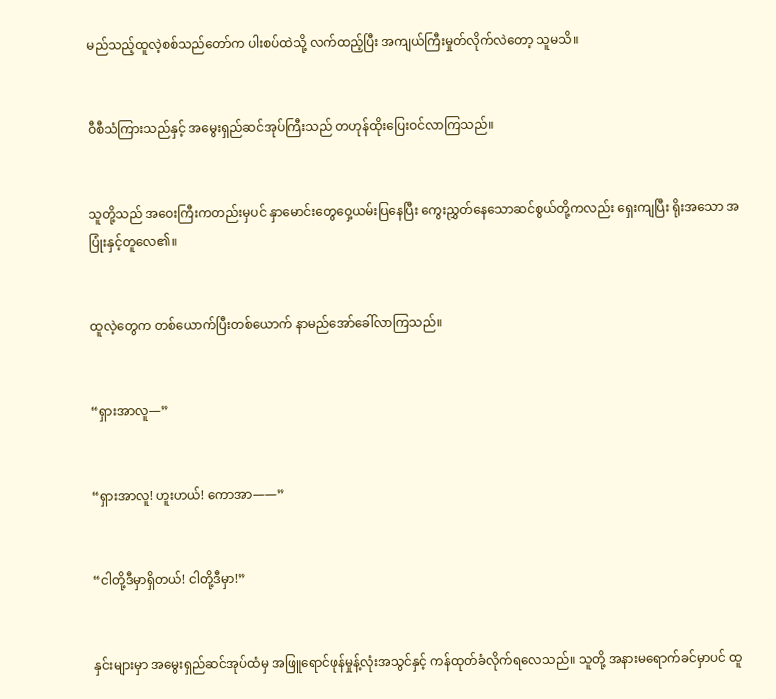မည်သည့်ထူလဲ့စစ်သည်တော်က ပါးစပ်ထဲသို့ လက်ထည့်ပြီး အကျယ်ကြီးမှုတ်လိုက်လဲတော့ သူမသိ။


ဝီစီသံကြားသည်နှင့် အမွေးရှည်ဆင်အုပ်ကြီးသည် တဟုန်ထိုးပြေးဝင်လာကြသည်။


သူတို့သည် အဝေးကြီးကတည်းမှပင် နှာမောင်းတွေဝှေ့ယမ်းပြနေပြီး ကွေးညွှတ်နေသောဆင်စွယ်တို့ကလည်း ရှေးကျပြီး ရိုးအသော အပြုံးနှင့်တူလေ၏။


ထူလဲ့တွေက တစ်ယောက်ပြီးတစ်ယောက် နာမည်အော်ခေါ်လာကြသည်။


“ရှားအာလူ—”


“ရှားအာလူ! ဟူးဟယ်! ကောအာ——”


“ငါတို့ဒီမှာရှိတယ်! ငါတို့ဒီမှာ!”


နှင်းများမှာ အမွေးရှည်ဆင်အုပ်ထံမှ အဖြူရောင်ဖုန်မှုန့်လုံးအသွင်နှင့် ကန်ထုတ်ခံလိုက်ရလေသည်။ သူတို့ အနားမရောက်ခင်မှာပင် ထူ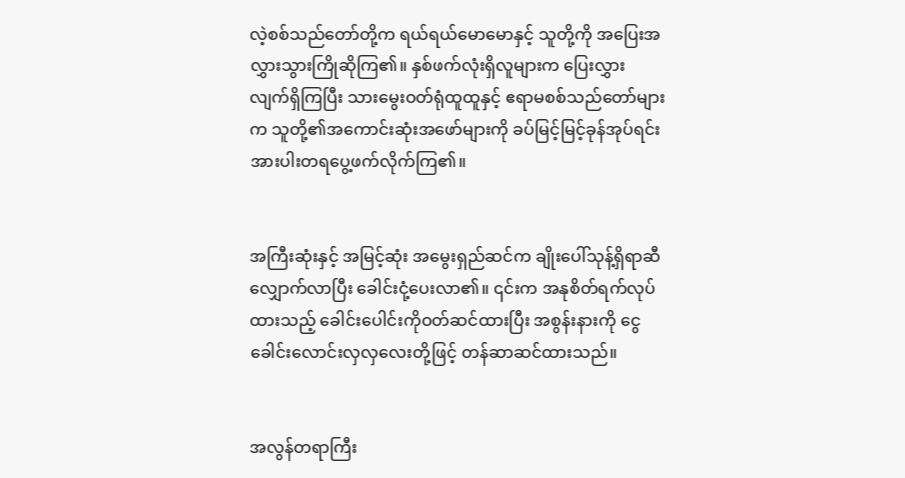လဲ့စစ်သည်တော်တို့က ရယ်ရယ်မောမောနှင့် သူတို့ကို အပြေးအလွှားသွားကြိုဆိုကြ၏။ နှစ်ဖက်လုံးရှိလူများက ပြေးလွှားလျက်ရှိကြပြီး သားမွေးဝတ်ရုံထူထူနှင့် ဧရာမစစ်သည်တော်များက သူတို့၏အကောင်းဆုံးအဖော်များကို ခပ်မြင့်မြင့်ခုန်အုပ်ရင်း အားပါးတရပွေ့ဖက်လိုက်ကြ၏။


အကြီးဆုံးနှင့် အမြင့်ဆုံး အမွေးရှည်ဆင်က ချိုးပေါ်သုန့်ရှိရာဆီ လျှောက်လာပြီး ခေါင်းငုံ့ပေးလာ၏။ ၎င်းက အနုစိတ်ရက်လုပ်ထားသည့် ခေါင်းပေါင်းကိုဝတ်ဆင်ထားပြီး အစွန်းနားကို ငွေခေါင်းလောင်းလှလှလေးတို့ဖြင့် တန်ဆာဆင်ထားသည်။


အလွန်တရာကြီး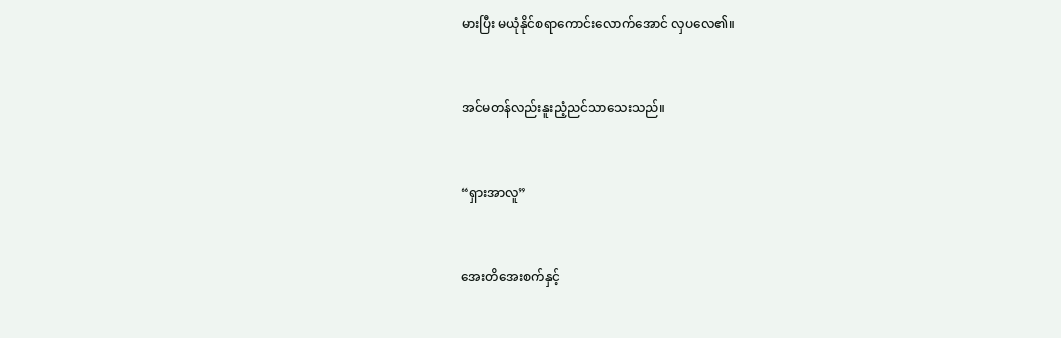မားပြီး မယုံနိုင်စရာကောင်းလောက်အောင် လှပလေ၏။


အင်မတန်လည်းနူးညံ့ညင်သာသေးသည်။


“ရှားအာလူ”


အေးတိအေးစက်နှင့်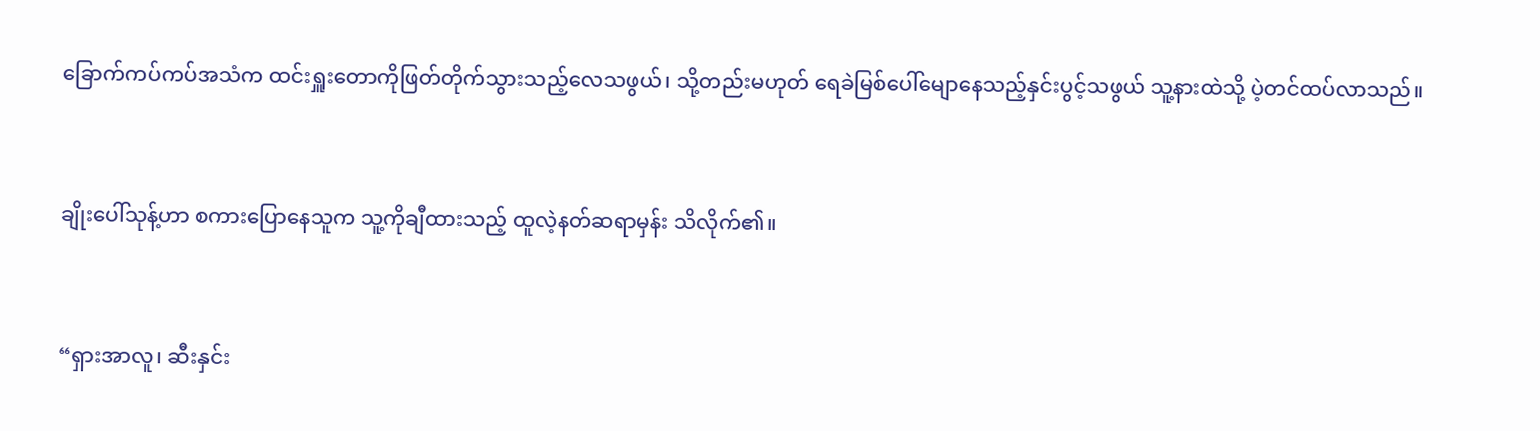ခြောက်ကပ်ကပ်အသံက ထင်းရှူးတောကိုဖြတ်တိုက်သွားသည့်လေသဖွယ်၊ သို့တည်းမဟုတ် ရေခဲမြစ်ပေါ်မျောနေသည့်နှင်းပွင့်သဖွယ် သူ့နားထဲသို့ ပဲ့တင်ထပ်လာသည်။


ချိုးပေါ်သုန့်ဟာ စကားပြောနေသူက သူ့ကိုချီထားသည့် ထူလဲ့နတ်ဆရာမှန်း သိလိုက်၏။


“ရှားအာလူ၊ ဆီးနှင်း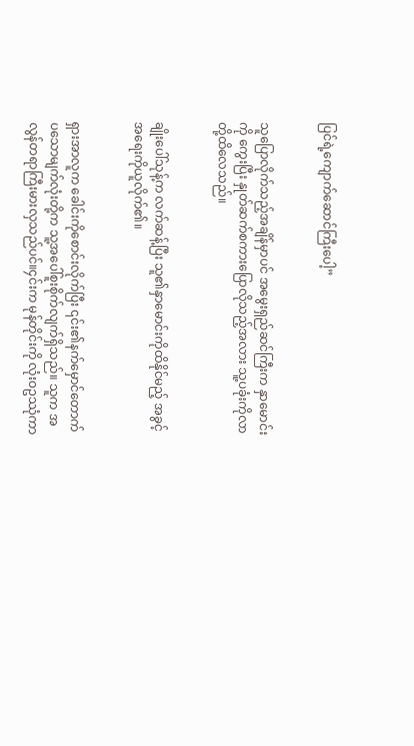ပြင်ရဲ့ကျောက်‌‌ဆောင်ကြီးပေါ့”


သူပြောလိုက်သည့်အချိန်မှာပင် အမွေးရှည်ဆင်ကြီးက နှာမောင်းကို ကွေးပြီး နှုတ်ဆက်စကားပြောလိုသည့်အလား သူ့ပခုံးကိုလာတို့ထိလေသည်။


ချိုးပေါ်သုန့်က လက်ဆန့်ပြီး သူ၏နှာမောင်းကိုထိနိုင်မည့် အခွင့်အရေးကိုယူလိုက်၏။


ရှားအာလူက ခေါင်းကိုစောင်းလိုက်ပြီး ၎င်း၏နက်မှောင်တောက်ပသောမျက်လုံးတို့က သူ့အပေါ်စူးစိုက်လျက်ရှိသည်။ သူက အလွန်တရာကြီးမားလှသည်ပင်။၄င်းက မုန်တိုင်းကို လုံးဝဥဿုံကာ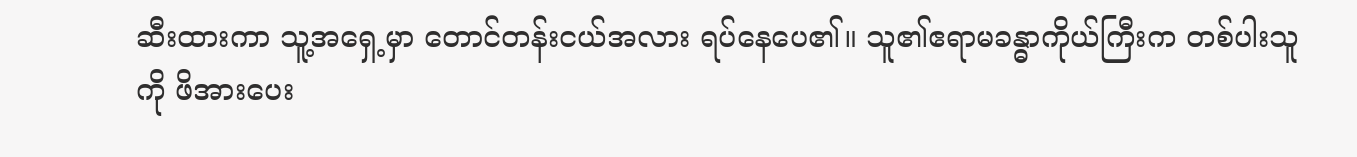ဆီးထားကာ သူ့အရှေ့မှာ တောင်တန်းငယ်အလား ရပ်နေပေ၏။ သူ၏ဧရာမခန္ဓာကိုယ်ကြီးက တစ်ပါးသူကို ဖိအားပေး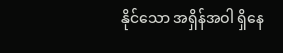နိုင်သော အရှိန်အဝါ ရှိနေ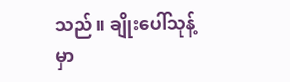သည်။ ချိုးပေါ်သုန့်မှာ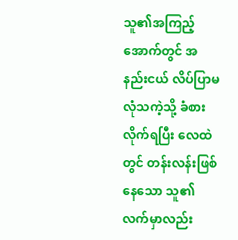သူ၏အကြည့်အောက်တွင် အနည်းငယ် လိပ်ပြာမလုံသကဲ့သို့ ခံစားလိုက်ရပြီး လေထဲတွင် တန်းလန်းဖြစ်နေ‌‌သော သူ၏ လက်မှာလည်း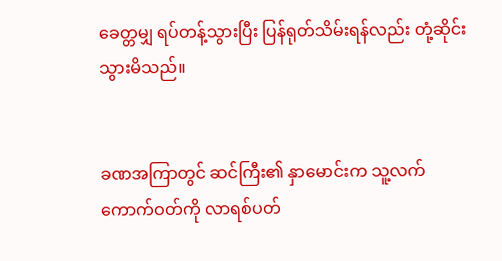ခေတ္တမျှ ရပ်တန့်သွားပြီး ပြန်ရုတ်သိမ်းရန်လည်း တုံ့ဆိုင်းသွားမိသည်။


ခဏအကြာတွင် ဆင်ကြီး၏ နှာမောင်းက သူ့လက်ကောက်ဝတ်ကို လာရစ်ပတ်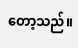တော့သည်။